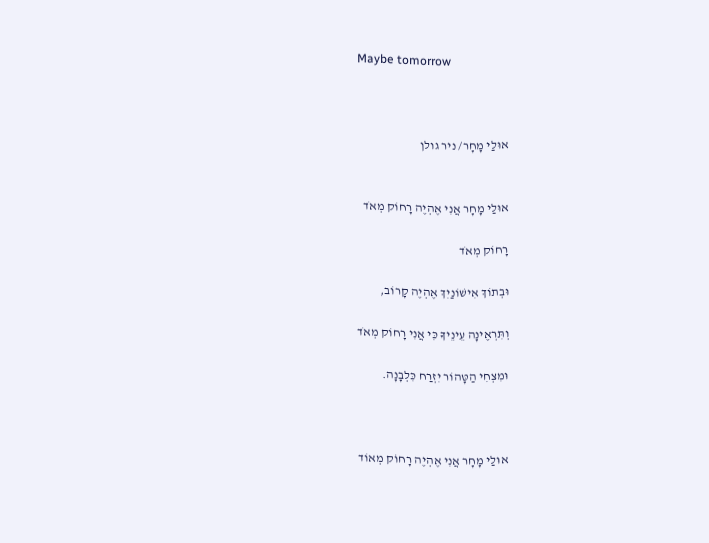Maybe tomorrow



אוּלַי מָחָר/ ניר גולן


אוּלַי מָחָר אֲנִי אֶהְיֶה רָחוֹק מְאֹד

רָחוֹק מְאֹד

וּבְתוֹךְ אִישׁוֹנַיִךְ אֶהְיֶה קָרוֹב,

וְתִּרְאֶינָה עֵינֵיךָ כִּי אֲנִי רָחוֹק מְאֹד

וּמִצְחִי הַטָּהוֹר יִזְרַח כִּלְבָנָה.



אוּלַי מָחָר אֲנִי אֶהְיֶה רָחוֹק מְאוֹד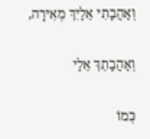וְאַהֲבָתִי אֵלַיִךְ מְאִירָה,

וְאַהֲבָתֵךְ אֵלַי

כְּמוֹ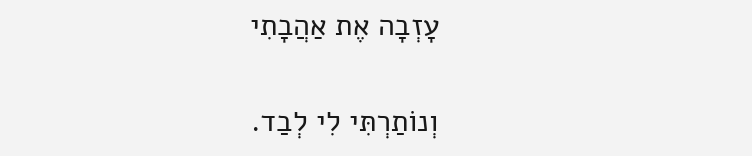עָזְבָה אֶת אַהֲבָתִי

וְנוֹתַרְתִּי לִי לְבַד.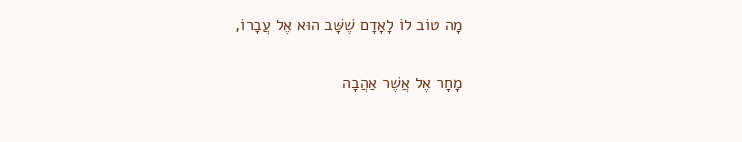מָה טוֹב לוֹ לָאָדָם שֶׁשָּׁב הוּא אֶל עֲבָרוֹ,

מָחָר אֶל אֲשֶׁר אַהֲבָה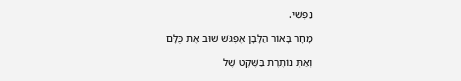נַפְשִׁי.

מָחָר בָּאוֹר הַלָּבָן אֶפְגֹּשׁ שׁוּב אֶת כֻּלָּם

וְאַתְּ נוֹתֶרֶת בַּשֶּׁקֶט שֶׁל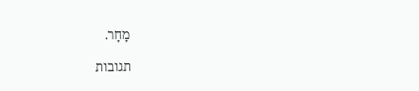מָחָר.

תגובות